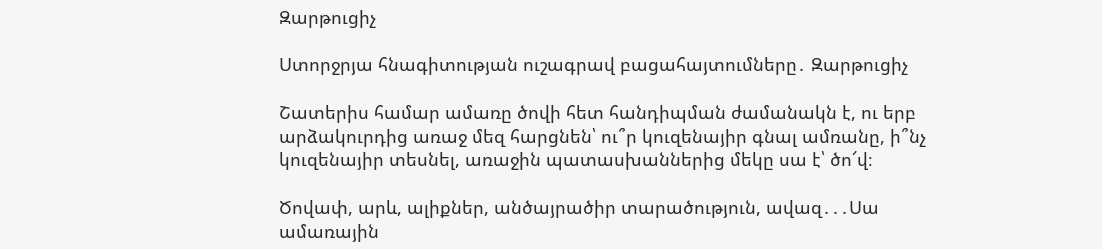Զարթուցիչ

Ստորջրյա հնագիտության ուշագրավ բացահայտումները․ Զարթուցիչ

Շատերիս համար ամառը ծովի հետ հանդիպման ժամանակն է, ու երբ արձակուրդից առաջ մեզ հարցնեն՝ ու՞ր կուզենայիր գնալ ամռանը, ի՞նչ կուզենայիր տեսնել, առաջին պատասխաններից մեկը սա է՝ ծո՜վ։

Ծովափ, արև, ալիքներ, անծայրածիր տարածություն, ավազ․․․Սա ամառային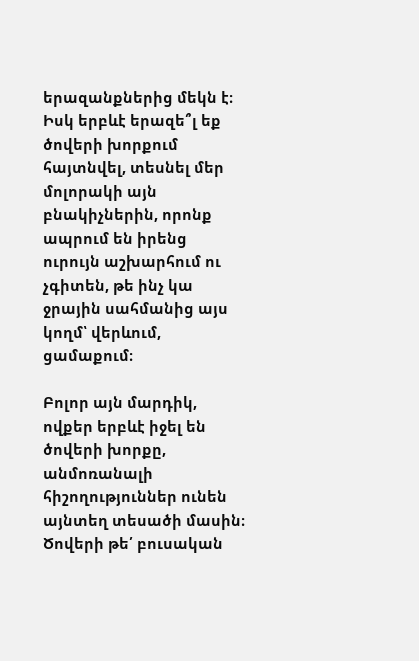երազանքներից մեկն է։ Իսկ երբևէ երազե՞լ եք ծովերի խորքում հայտնվել, տեսնել մեր մոլորակի այն բնակիչներին, որոնք ապրում են իրենց ուրույն աշխարհում ու չգիտեն, թե ինչ կա ջրային սահմանից այս կողմ՝ վերևում, ցամաքում։

Բոլոր այն մարդիկ, ովքեր երբևէ իջել են ծովերի խորքը, անմոռանալի հիշողություններ ունեն այնտեղ տեսածի մասին։ Ծովերի թե՛ բուսական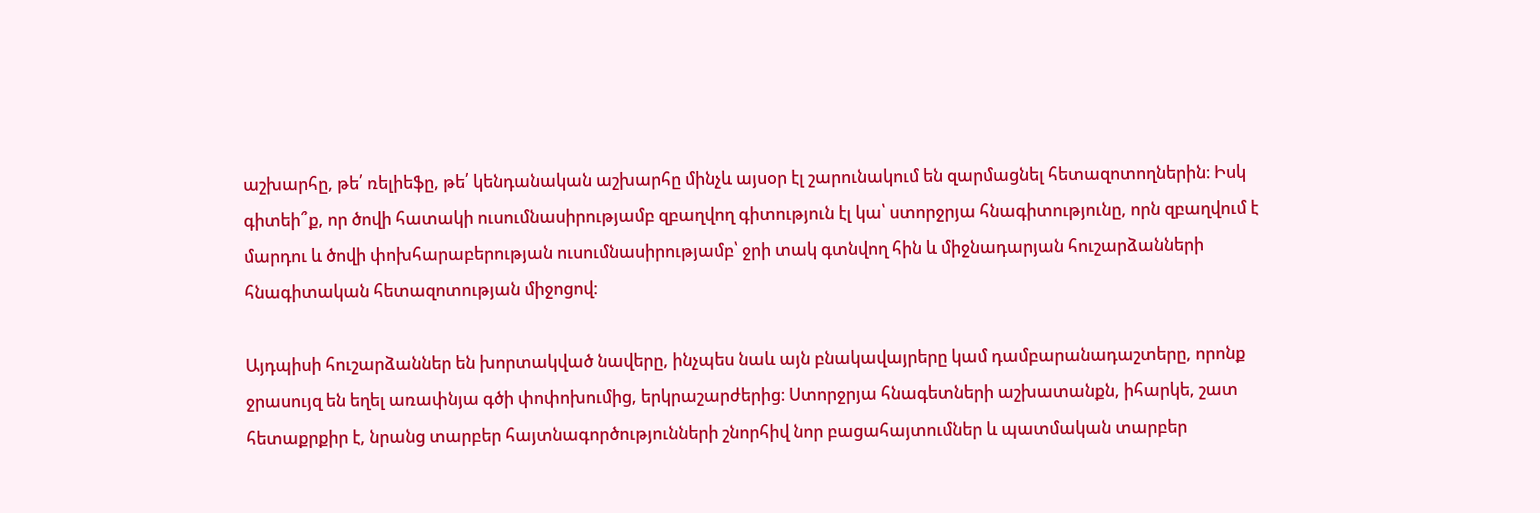աշխարհը, թե՛ ռելիեֆը, թե՛ կենդանական աշխարհը մինչև այսօր էլ շարունակում են զարմացնել հետազոտողներին։ Իսկ գիտեի՞ք, որ ծովի հատակի ուսումնասիրությամբ զբաղվող գիտություն էլ կա՝ ստորջրյա հնագիտությունը, որն զբաղվում է մարդու և ծովի փոխհարաբերության ուսումնասիրությամբ՝ ջրի տակ գտնվող հին և միջնադարյան հուշարձանների հնագիտական հետազոտության միջոցով։

Այդպիսի հուշարձաններ են խորտակված նավերը, ինչպես նաև այն բնակավայրերը կամ դամբարանադաշտերը, որոնք ջրասույզ են եղել առափնյա գծի փոփոխումից, երկրաշարժերից։ Ստորջրյա հնագետների աշխատանքն, իհարկե, շատ հետաքրքիր է, նրանց տարբեր հայտնագործությունների շնորհիվ նոր բացահայտումներ և պատմական տարբեր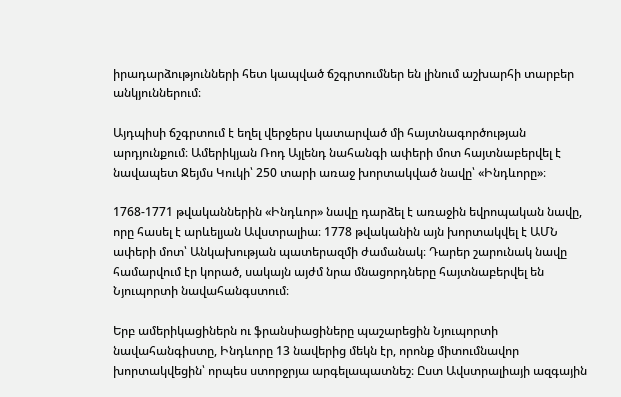իրադարձությունների հետ կապված ճշգրտումներ են լինում աշխարհի տարբեր անկյուններում։

Այդպիսի ճշգրտում է եղել վերջերս կատարված մի հայտնագործության արդյունքում։ Ամերիկյան Ռոդ Այլենդ նահանգի ափերի մոտ հայտնաբերվել է նավապետ Ջեյմս Կուկի՝ 250 տարի առաջ խորտակված նավը՝ «Ինդևորը»։

1768-1771 թվականներին «Ինդևոր» նավը դարձել է առաջին եվրոպական նավը, որը հասել է արևելյան Ավստրալիա։ 1778 թվականին այն խորտակվել է ԱՄՆ ափերի մոտ՝ Անկախության պատերազմի ժամանակ։ Դարեր շարունակ նավը համարվում էր կորած, սակայն այժմ նրա մնացորդները հայտնաբերվել են Նյուպորտի նավահանգստում։

Երբ ամերիկացիներն ու ֆրանսիացիները պաշարեցին Նյուպորտի նավահանգիստը, Ինդևորը 13 նավերից մեկն էր, որոնք միտումնավոր խորտակվեցին՝ որպես ստորջրյա արգելապատնեշ։ Ըստ Ավստրալիայի ազգային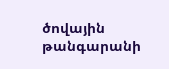ծովային թանգարանի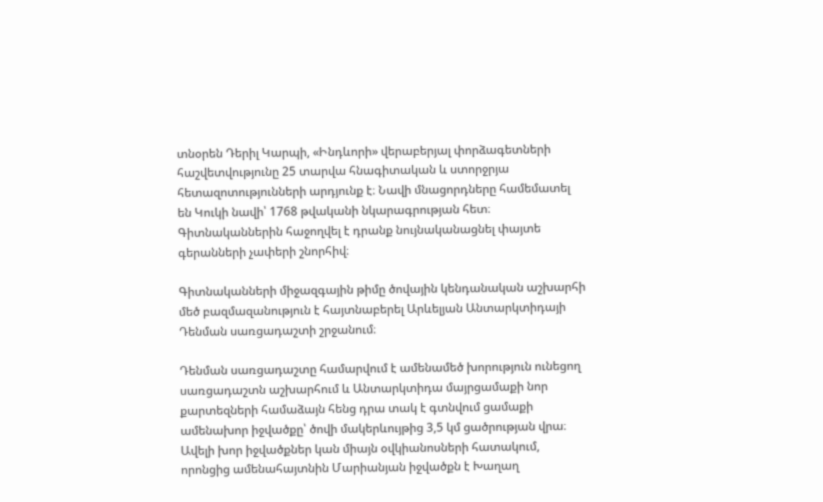տնօրեն Դերիլ Կարպի, «Ինդևորի» վերաբերյալ փորձագետների հաշվետվությունը 25 տարվա հնագիտական և ստորջրյա հետազոտությունների արդյունք է։ Նավի մնացորդները համեմատել են Կուկի նավի՝ 1768 թվականի նկարագրության հետ։ Գիտնականներին հաջողվել է դրանք նույնականացնել փայտե գերանների չափերի շնորհիվ։

Գիտնականների միջազգային թիմը ծովային կենդանական աշխարհի մեծ բազմազանություն է հայտնաբերել Արևելյան Անտարկտիդայի Դենման սառցադաշտի շրջանում։

Դենման սառցադաշտը համարվում է ամենամեծ խորություն ունեցող սառցադաշտն աշխարհում և Անտարկտիդա մայրցամաքի նոր քարտեզների համաձայն հենց դրա տակ է գտնվում ցամաքի ամենախոր իջվածքը՝ ծովի մակերևույթից 3,5 կմ ցածրության վրա։ Ավելի խոր իջվածքներ կան միայն օվկիանոսների հատակում, որոնցից ամենահայտնին Մարիանյան իջվածքն է Խաղաղ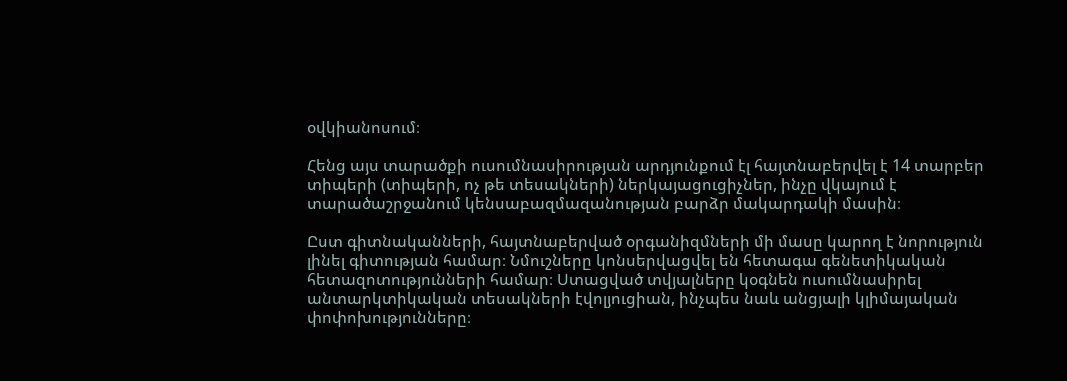օվկիանոսում։

Հենց այս տարածքի ուսումնասիրության արդյունքում էլ հայտնաբերվել է 14 տարբեր տիպերի (տիպերի, ոչ թե տեսակների) ներկայացուցիչներ, ինչը վկայում է տարածաշրջանում կենսաբազմազանության բարձր մակարդակի մասին։

Ըստ գիտնականների, հայտնաբերված օրգանիզմների մի մասը կարող է նորություն լինել գիտության համար։ Նմուշները կոնսերվացվել են հետագա գենետիկական հետազոտությունների համար։ Ստացված տվյալները կօգնեն ուսումնասիրել անտարկտիկական տեսակների էվոլյուցիան, ինչպես նաև անցյալի կլիմայական փոփոխությունները։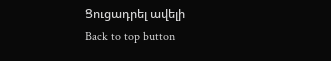Ցուցադրել ավելի
Back to top button